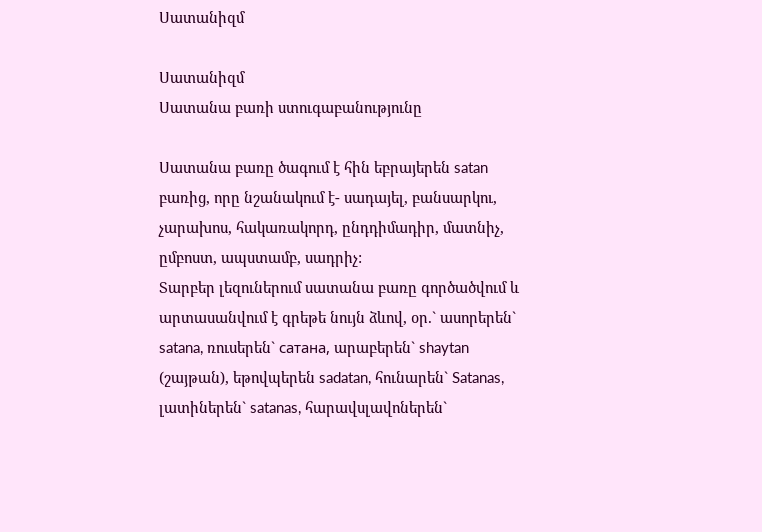Սատանիզմ

Սատանիզմ
Սատանա բառի ստուգաբանությունը

Սատանա բառը ծագում է հին եբրայերեն satan բառից, որը նշանակում է- սադայել, բանսարկու, չարախոս, հակառակորդ, ընդդիմադիր, մատնիչ, ըմբոստ, ապստամբ, սադրիչ:
Տարբեր լեզուներում սատանա բառը գործածվում և արտասանվում է գրեթե նույն ձևով, օր.` ասորերեն` satana, ռուսերեն` сатана, արաբերեն` shaytan (շայթան), եթովպերեն sadatan, հունարեն` Satanas, լատիներեն` satanas, հարավսլավոներեն`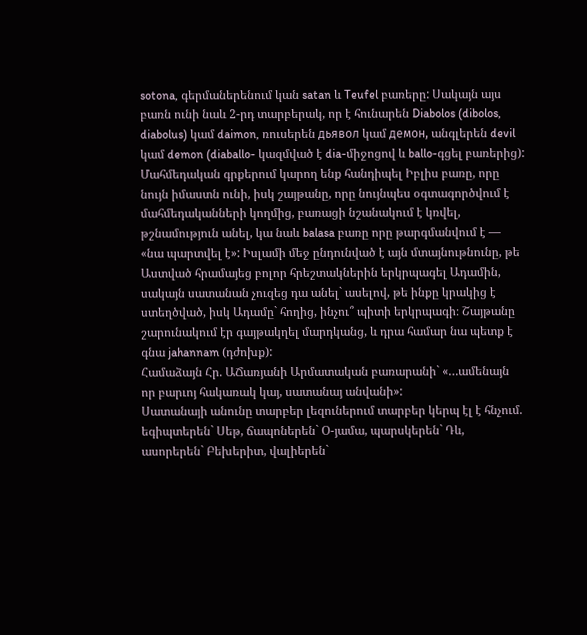sotona, գերմաներենում կան satan և Teufel բառերը: Սակայն այս բառն ունի նաև 2-րդ տարբերակ, որ է հունարեն Diabolos (dibolos, diabolus) կամ daimon, ռուսերեն дьявол կամ демон, անգլերեն devil կամ demon (diaballo- կազմված է dia-միջոցով և ballo-գցել բառերից):
Մահմեդական գրքերում կարող ենք հանդիպել Իբլիս բառը, որը նույն իմաստն ունի, իսկ շայթանը, որը նույնպես օգտագործվում է մահմեդականների կողմից, բառացի նշանակում է կռվել, թշնամություն անել, կա նաև balasa բառը որը թարգմանվում է — «նա պարտվել է»: Իսլամի մեջ ընդունված է այն մտայնութնունը, թե Աստված հրամայեց բոլոր հրեշտակներին երկրպագել Ադամին, սակայն սատանան չուզեց դա անել` ասելով, թե ինքը կրակից է ստեղծված, իսկ Ադամը` հողից, ինչու՞ պիտի երկրպագի։ Շայթանը շարունակում էր գայթակղել մարդկանց, և դրա համար նա պետք է գնա jahannam (դժոխք):
Համաձայն Հր. ԱՃառյանի Արմատական բառարանի` «…ամենայն որ բարւոյ հակառակ կայ, սատանայ անվանի»:
Սատանայի անունը տարբեր լեզուներում տարբեր կերպ էլ է հնչում. եգիպտերեն` Սեթ, ճապոներեն` Օ-յամա, պարսկերեն` Դև, ասորերեն` Բեխերիտ, վալիերեն`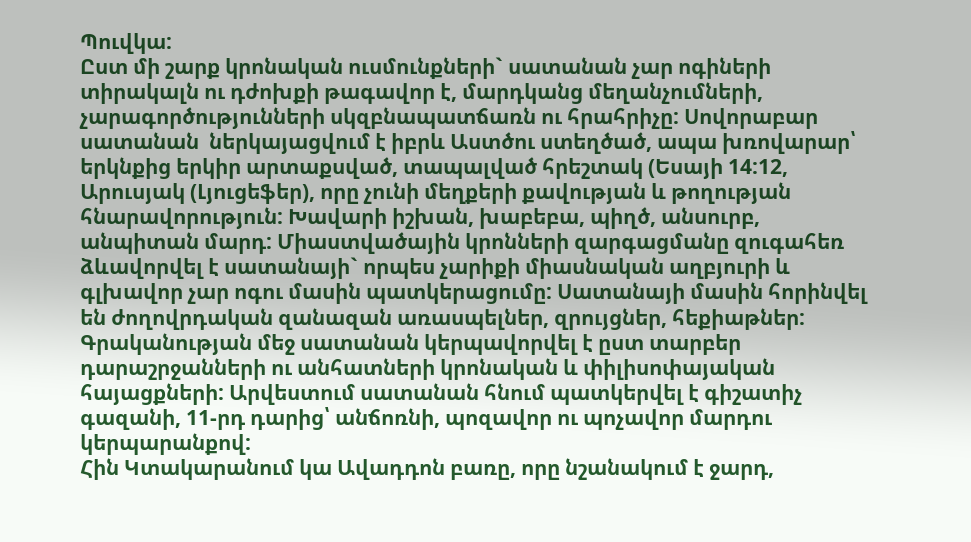Պուվկա:
Ըստ մի շարք կրոնական ուսմունքների` սատանան չար ոգիների տիրակալն ու դժոխքի թագավոր է, մարդկանց մեղանչումների, չարագործությունների սկզբնապատճառն ու հրահրիչը: Սովորաբար սատանան  ներկայացվում է իբրև Աստծու ստեղծած, ապա խռովարար՝ երկնքից երկիր արտաքսված, տապալված հրեշտակ (Եսայի 14:12, Արուսյակ (Լյուցեֆեր), որը չունի մեղքերի քավության և թողության հնարավորություն: Խավարի իշխան, խաբեբա, պիղծ, անսուրբ, անպիտան մարդ: Միաստվածային կրոնների զարգացմանը զուգահեռ ձևավորվել է սատանայի` որպես չարիքի միասնական աղբյուրի և գլխավոր չար ոգու մասին պատկերացումը: Սատանայի մասին հորինվել են ժողովրդական զանազան առասպելներ, զրույցներ, հեքիաթներ: Գրականության մեջ սատանան կերպավորվել է ըստ տարբեր դարաշրջանների ու անհատների կրոնական և փիլիսոփայական հայացքների: Արվեստում սատանան հնում պատկերվել է գիշատիչ գազանի, 11-րդ դարից՝ անճոռնի, պոզավոր ու պոչավոր մարդու կերպարանքով:
Հին Կտակարանում կա Ավադդոն բառը, որը նշանակում է ջարդ,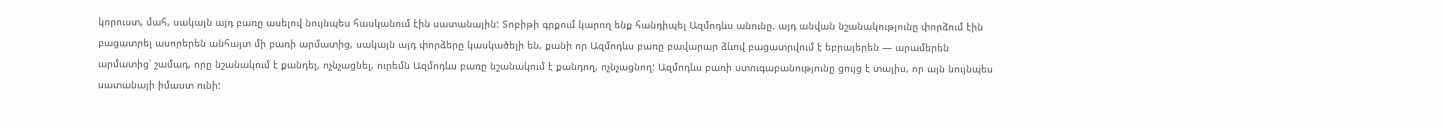կորուստ, մահ, սակայն այդ բառը ասելով նույնպես հասկանում էին սատանային: Տոբիթի գրքում կարող ենք հանդիպել Ազմոդևս անունը. այդ անվան նշանակությունը փորձում էին բացատրել ասորերեն անհայտ մի բառի արմատից, սակայն այդ փորձերը կասկածելի են, քանի որ Ազմոդևս բառը բավարար ձևով բացատրվում է եբրայերեն — արամերեն արմատից՝ շամադ, որը նշանակում է քանդել, ոչնչացնել, ուրեմն Ազմոդևս բառը նշանակում է քանդող, ոչնչացնող: Ազմոդևս բառի ստուգաբանությունը ցույց է տալիս, որ այն նույնպես սատանայի իմաստ ունի: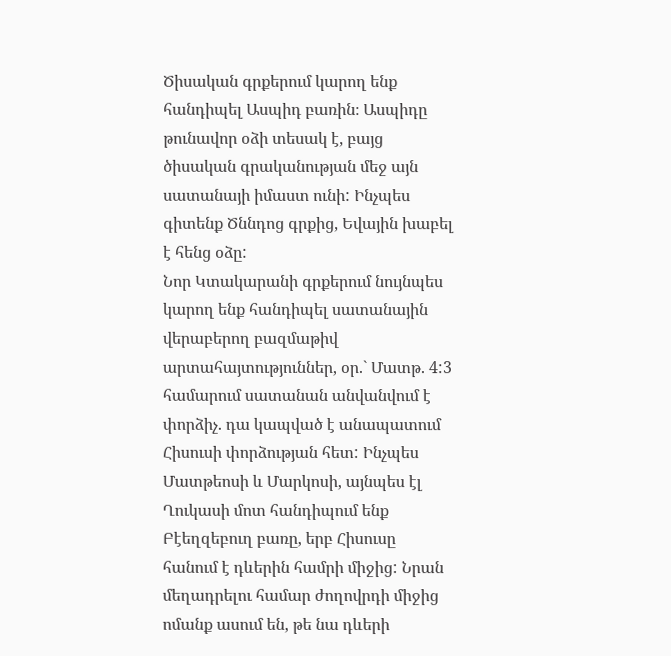Ծիսական գրքերում կարող ենք հանդիպել Ասպիդ բառին։ Ասպիդը թունավոր օձի տեսակ է, բայց ծիսական գրականության մեջ այն սատանայի իմաստ ունի: Ինչպես գիտենք Ծննդոց գրքից, Եվային խաբել է հենց օձը:
Նոր Կտակարանի գրքերում նույնպես կարող ենք հանդիպել սատանային վերաբերող բազմաթիվ արտահայտություններ, օր.` Մատթ. 4:3 համարում սատանան անվանվում է փորձիչ. դա կապված է անապատում Հիսուսի փորձության հետ: Ինչպես Մատթեոսի և Մարկոսի, այնպես էլ Ղուկասի մոտ հանդիպում ենք Բէեղզեբուղ բառը, երբ Հիսուսը հանում է դևերին համրի միջից: Նրան մեղադրելու համար ժողովրդի միջից ոմանք ասում են, թե նա դևերի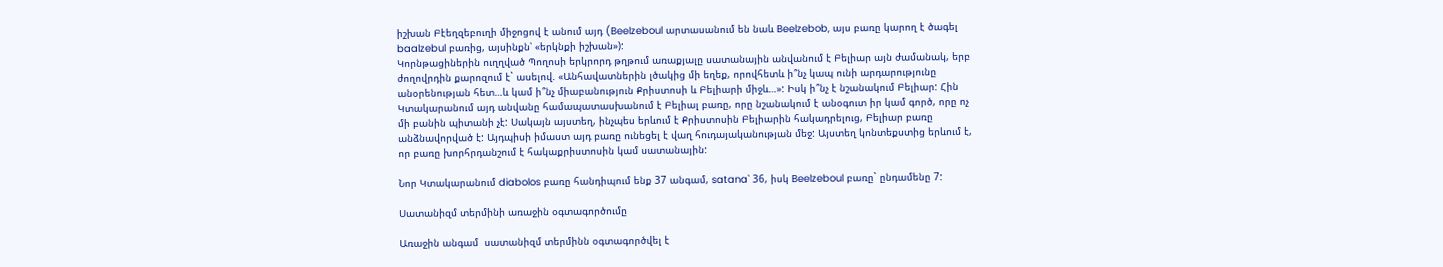իշխան Բէեղզեբուղի միջոցով է անում այդ (Beelzeboul արտասանում են նաև Beelzebob, այս բառը կարող է ծագել baalzebul բառից, այսինքն՝ «երկնքի իշխան»):
Կորնթացիներին ուղղված Պողոսի երկրորդ թղթում առաքյալը սատանային անվանում է Բելիար այն ժամանակ, երբ ժողովրդին քարոզում է` ասելով. «Անհավատներին լծակից մի եղեք, որովհետև ի՞նչ կապ ունի արդարությունը անօրենության հետ…և կամ ի՞նչ միաբանություն Քրիստոսի և Բելիարի միջև…»: Իսկ ի՞նչ է նշանակում Բելիար: Հին Կտակարանում այդ անվանը համապատասխանում է Բելիալ բառը, որը նշանակում է անօգուտ իր կամ գործ, որը ոչ մի բանին պիտանի չէ: Սակայն այստեղ, ինչպես երևում է Քրիստոսին Բելիարին հակադրելուց, Բելիար բառը անձնավորված է: Այդպիսի իմաստ այդ բառը ունեցել է վաղ հուդայականության մեջ: Այստեղ կոնտեքստից երևում է, որ բառը խորհրդանշում է հակաքրիստոսին կամ սատանային:

Նոր Կտակարանում diabolos բառը հանդիպում ենք 37 անգամ, satana՝ 36, իսկ Beelzeboul բառը` ընդամենը 7:

Սատանիզմ տերմինի առաջին օգտագործումը

Առաջին անգամ  սատանիզմ տերմինն օգտագործվել է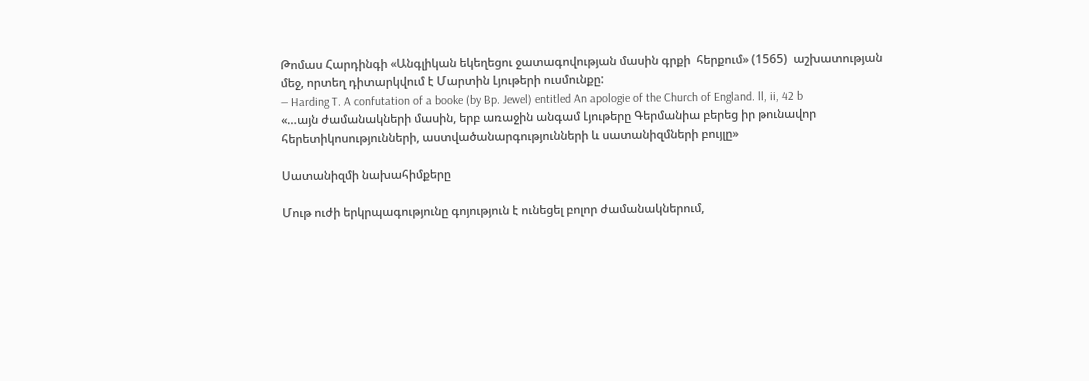Թոմաս Հարդինգի «Անգլիկան եկեղեցու ջատագովության մասին գրքի  հերքում» (1565)  աշխատության մեջ, որտեղ դիտարկվում է Մարտին Լյութերի ուսմունքը:
— Harding T. A confutation of a booke (by Bp. Jewel) entitled An apologie of the Church of England. ll, ii, 42 b
«…այն ժամանակների մասին, երբ առաջին անգամ Լյութերը Գերմանիա բերեց իր թունավոր հերետիկոսությունների, աստվածանարգությունների և սատանիզմների բույլը»

Սատանիզմի նախահիմքերը

Մութ ուժի երկրպագությունը գոյություն է ունեցել բոլոր ժամանակներում,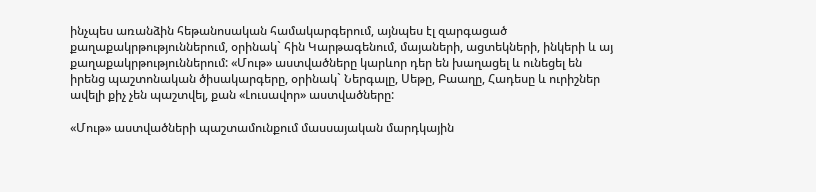ինչպես առանձին հեթանոսական համակարգերում, այնպես էլ զարգացած քաղաքակրթություններում, օրինակ` հին Կարթագենում, մայաների, ացտեկների, ինկերի և այ քաղաքակրթություններում: «Մութ» աստվածները կարևոր դեր են խաղացել և ունեցել են իրենց պաշտոնական ծիսակարգերը, օրինակ` Ներգալը, Սեթը, Բաաղը, Հադեսը և ուրիշներ ավելի քիչ չեն պաշտվել, քան «Լուսավոր» աստվածները:

«Մութ» աստվածների պաշտամունքում մասսայական մարդկային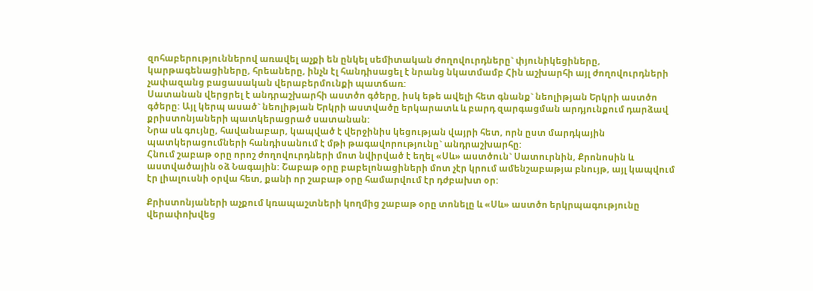զոհաբերություններով առավել աչքի են ընկել սեմիտական ժողովուրդները` փյունիկեցիները, կարթագենացիները, հրեաները, ինչն էլ հանդիսացել է նրանց նկատմամբ Հին աշխարհի այլ ժողովուրդների չափազանց բացասական վերաբերմունքի պատճառ:
Սատանան վերցրել է անդրաշխարհի աստծո գծերը, իսկ եթե ավելի հետ գնանք` նեոլիթյան Երկրի աստծո գծերը: Այլ կերպ ասած` նեոլիթյան Երկրի աստվածը երկարատև և բարդ զարգացման արդյունքում դարձավ քրիստոնյաների պատկերացրած սատանան:
Նրա սև գույնը, հավանաբար, կապված է վերջինիս կեցության վայրի հետ, որն ըստ մարդկային պատկերացումների հանդիսանում է մթի թագավորությունը` անդրաշխարհը:
Հնում շաբաթ օրը որոշ ժողովուրդների մոտ նվիրված է եղել «Սև» աստծուն` Սատուրնին, Քրոնոսին և աստվածային օձ Նագային: Շաբաթ օրը բաբելոնացիների մոտ չէր կրում ամենշաբաթյա բնույթ, այլ կապվում էր լիալուսնի օրվա հետ, քանի որ շաբաթ օրը համարվում էր դժբախտ օր:

Քրիստոնյաների աչքում կռապաշտների կողմից շաբաթ օրը տոնելը և «Սև» աստծո երկրպագությունը վերափոխվեց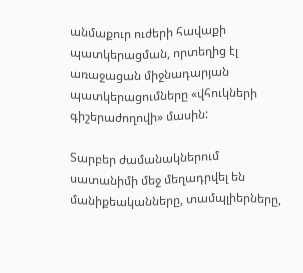անմաքուր ուժերի հավաքի պատկերացման, որտեղից էլ առաջացան միջնադարյան պատկերացումները «վհուկների գիշերաժողովի» մասին:

Տարբեր ժամանակներում սատանիմի մեջ մեղադրվել են մանիքեականները, տամպլիերները,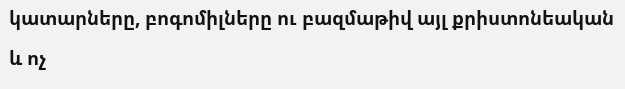կատարները, բոգոմիլները ու բազմաթիվ այլ քրիստոնեական և ոչ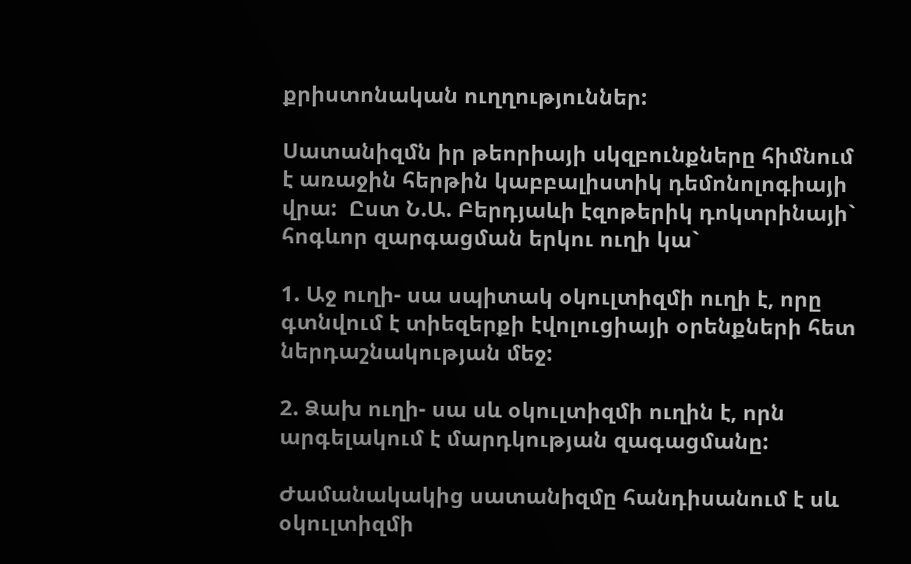քրիստոնական ուղղություններ:

Սատանիզմն իր թեորիայի սկզբունքները հիմնում է առաջին հերթին կաբբալիստիկ դեմոնոլոգիայի վրա:  Ըստ Ն.Ա. Բերդյաևի էզոթերիկ դոկտրինայի` հոգևոր զարգացման երկու ուղի կա`

1. Աջ ուղի- սա սպիտակ օկուլտիզմի ուղի է, որը գտնվում է տիեզերքի էվոլուցիայի օրենքների հետ ներդաշնակության մեջ:

2. Ձախ ուղի- սա սև օկուլտիզմի ուղին է, որն արգելակում է մարդկության զագացմանը:

Ժամանակակից սատանիզմը հանդիսանում է սև օկուլտիզմի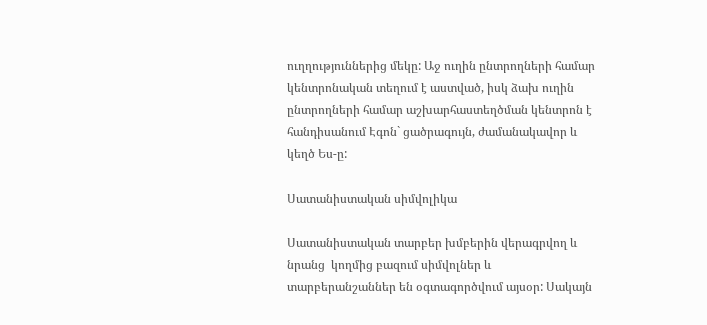ուղղություններից մեկը: Աջ ուղին ընտրողների համար կենտրոնական տեղում է աստված, իսկ ձախ ուղին ընտրողների համար աշխարհաստեղծման կենտրոն է հանդիսանում Էգոն` ցածրագույն, ժամանակավոր և կեղծ Ես-ը:

Սատանիստական սիմվոլիկա

Սատանիստական տարբեր խմբերին վերագրվող և նրանց  կողմից բազում սիմվոլներ և տարբերանշաններ են օգտագործվում այսօր: Սակայն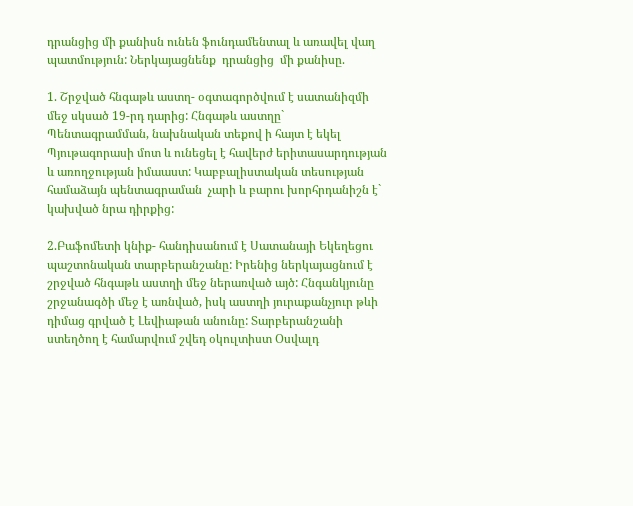դրանցից մի քանիսն ունեն ֆունդամենտալ և առավել վաղ պատմություն: Ներկայացնենք  դրանցից  մի քանիսը.

1. Շրջված հնգաթև աստղ- օգտագործվում է սատանիզմի մեջ սկսած 19-րդ դարից: Հնգաթև աստղը` Պենտագրամման, նախնական տեքով ի հայտ է եկել Պյութագորասի մոտ և ունեցել է հավերժ երիտասարդության և առողջության իմաաստ: Կաբբալիստական տեսության համաձայն պենտագրաման  չարի և բարու խորհրդանիշն է` կախված նրա դիրքից:

2.Բաֆոմետի կնիք- հանդիսանում է Սատանայի Եկեղեցու պաշտոնական տարբերանշանը: Իրենից ներկայացնում է շրջված հնգաթև աստղի մեջ ներառված այծ: Հնգանկյունը շրջանագծի մեջ է առնված, իսկ աստղի յուրաքանչյուր թևի դիմաց գրված է Լեվիաթան անունը: Տարբերանշանի ստեղծող է համարվում շվեդ օկուլտիստ Օսվալդ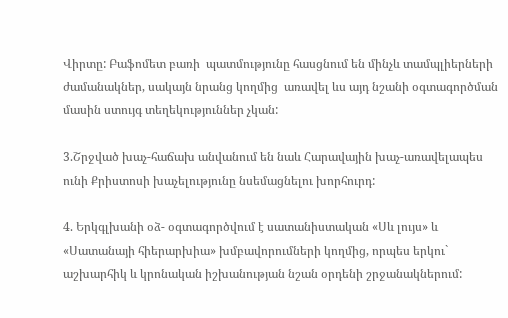Վիրտը: Բաֆոմետ բառի  պատմությունը հասցնում են մինչև տամպլիերների ժամանակներ, սակայն նրանց կողմից  առավել ևս այդ նշանի օգտագործման մասին ստույգ տեղեկություններ չկան:

3.Շրջված խաչ-հաճախ անվանում են նաև Հարավային խաչ-առավելապես ունի Քրիստոսի խաչելությունը նսեմացնելու խորհուրդ:

4. Երկգլխանի օձ- օգտագործվում է սատանիստական «Սև լույս» և   «Սատանայի հիերարխիա» խմբավորումների կողմից, որպես երկու` աշխարհիկ և կրոնական իշխանության նշան օրդենի շրջանակներում: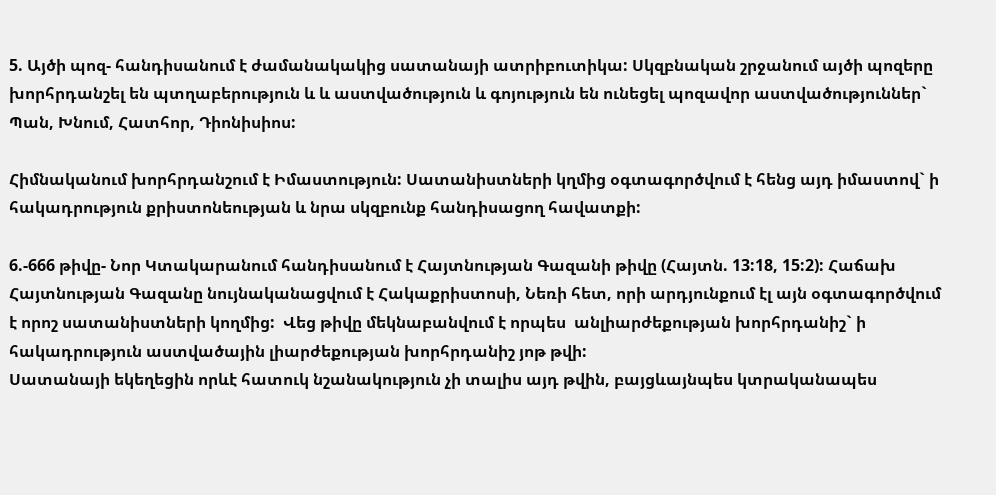5. Այծի պոզ- հանդիսանում է ժամանակակից սատանայի ատրիբուտիկա: Սկզբնական շրջանում այծի պոզերը խորհրդանշել են պտղաբերություն և և աստվածություն և գոյություն են ունեցել պոզավոր աստվածություններ`  Պան, Խնում, Հատհոր, Դիոնիսիոս:

Հիմնականում խորհրդանշում է Իմաստություն: Սատանիստների կղմից օգտագործվում է հենց այդ իմաստով` ի հակադրություն քրիստոնեության և նրա սկզբունք հանդիսացող հավատքի:

6.-666 թիվը- Նոր Կտակարանում հանդիսանում է Հայտնության Գազանի թիվը (Հայտն. 13:18, 15:2): Հաճախ Հայտնության Գազանը նույնականացվում է Հակաքրիստոսի, Նեռի հետ, որի արդյունքում էլ այն օգտագործվում  է որոշ սատանիստների կողմից:  Վեց թիվը մեկնաբանվում է որպես  անլիարժեքության խորհրդանիշ` ի հակադրություն աստվածային լիարժեքության խորհրդանիշ յոթ թվի:
Սատանայի եկեղեցին որևէ հատուկ նշանակություն չի տալիս այդ թվին, բայցևայնպես կտրականապես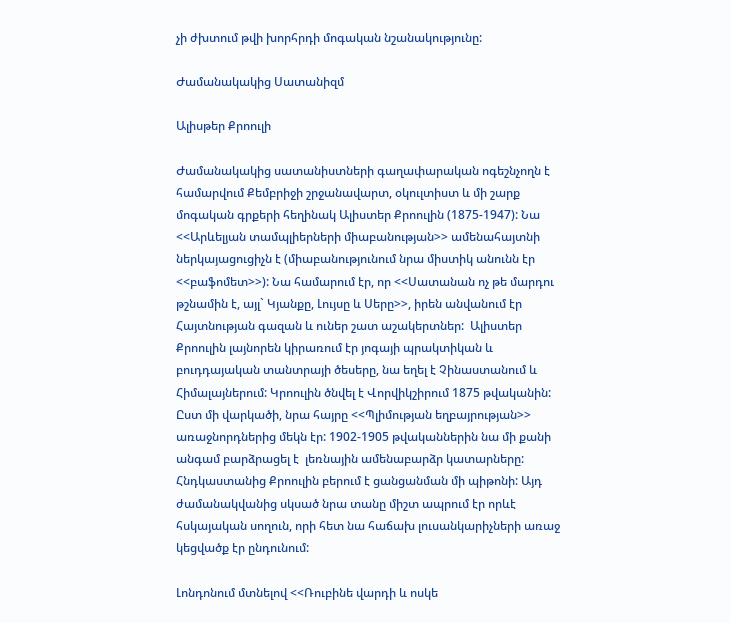չի ժխտում թվի խորհրդի մոգական նշանակությունը:

Ժամանակակից Սատանիզմ

Ալիսթեր Քրոուլի

Ժամանակակից սատանիստների գաղափարական ոգեշնչողն է համարվում Քեմբրիջի շրջանավարտ, օկուլտիստ և մի շարք մոգական գրքերի հեղինակ Ալիստեր Քրոուլին (1875-1947): Նա <<Արևելյան տամպլիերների միաբանության>> ամենահայտնի ներկայացուցիչն է (միաբանությունում նրա միստիկ անունն էր <<բաֆոմետ>>): Նա համարում էր, որ <<Սատանան ոչ թե մարդու թշնամին է, այլ` Կյանքը, Լույսը և Սերը>>, իրեն անվանում էր Հայտնության գազան և ուներ շատ աշակերտներ:  Ալիստեր Քրոուլին լայնորեն կիրառում էր յոգայի պրակտիկան և բուդդայական տանտրայի ծեսերը, նա եղել է Չինաստանում և Հիմալայներում: Կրոուլին ծնվել է Վորվիկշիրում 1875 թվականին: Ըստ մի վարկածի, նրա հայրը <<Պլիմության եղբայրության>> առաջնորդներից մեկն էր: 1902-1905 թվականներին նա մի քանի անգամ բարձրացել է  լեռնային ամենաբարձր կատարները: Հնդկաստանից Քրոուլին բերում է ցանցանման մի պիթոնի: Այդ ժամանակվանից սկսած նրա տանը միշտ ապրում էր որևէ հսկայական սողուն, որի հետ նա հաճախ լուսանկարիչների առաջ կեցվածք էր ընդունում:

Լոնդոնում մտնելով <<Ռուբինե վարդի և ոսկե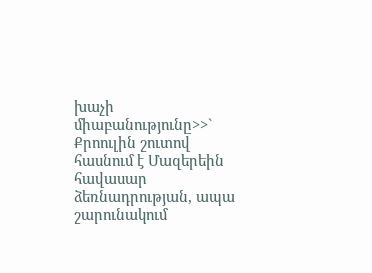խաչի միաբանությունը>>` Քրոուլին շուտով հասնում է Մազերեին հավասար ձեռնադրության, ապա շարունակում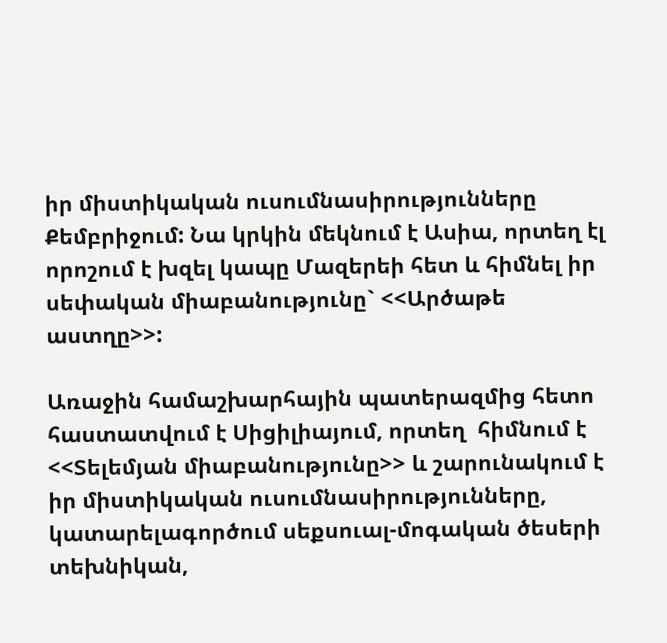իր միստիկական ուսումնասիրությունները Քեմբրիջում: Նա կրկին մեկնում է Ասիա, որտեղ էլ որոշում է խզել կապը Մազերեի հետ և հիմնել իր սեփական միաբանությունը` <<Արծաթե աստղը>>:

Առաջին համաշխարհային պատերազմից հետո հաստատվում է Սիցիլիայում, որտեղ  հիմնում է <<Տելեմյան միաբանությունը>> և շարունակում է իր միստիկական ուսումնասիրությունները, կատարելագործում սեքսուալ-մոգական ծեսերի տեխնիկան,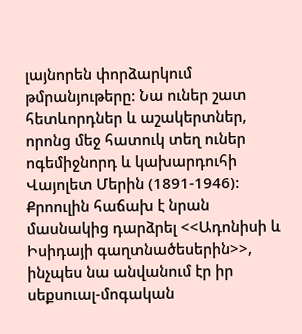լայնորեն փորձարկում թմրանյութերը: Նա ուներ շատ հետևորդներ և աշակերտներ, որոնց մեջ հատուկ տեղ ուներ ոգեմիջնորդ և կախարդուհի Վայոլետ Մերին (1891-1946): Քրոուլին հաճախ է նրան մասնակից դարձրել <<Ադոնիսի և Իսիդայի գաղտնածեսերին>>, ինչպես նա անվանում էր իր սեքսուալ-մոգական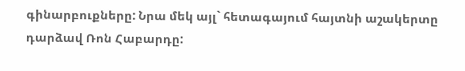գինարբուքները: Նրա մեկ այլ` հետագայում հայտնի աշակերտը դարձավ Ռոն Հաբարդը: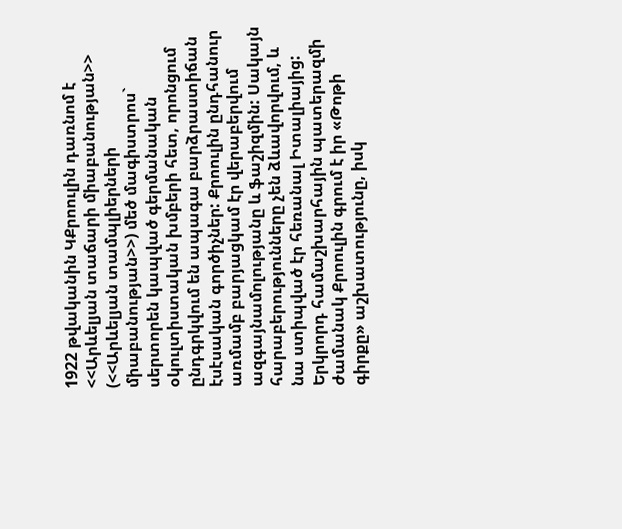1922 թվականին ԿՔրոուլին դառնոմ է <<Արևելյան տաճարի միաբանության>> (<<Արևելյան տամպլիերների միաբանության>>) մեծ մագիստրոս` սերտորեն կապված գերմանական օկուլտիստական խմբերի հետ, որոնցում ընդգրկվում են ապագա բարձրաստիճան էսէսական գործիչներ: Քրոուլին ընդհանուր առմամբ բարյացկամ էր վերաբերվում ազգայնամոլությանը և ֆաշիզմին: Սակայն հարաբերությունները չեն ձևավորվում, և նա ստիպված էր հեռանալ Իտալիայից: Երկրորդ համաշխարհային պատերազմի ժամանակ Քրոուլին գրում է իր «Թոթի գիրքը» աշխատությունը, իսկ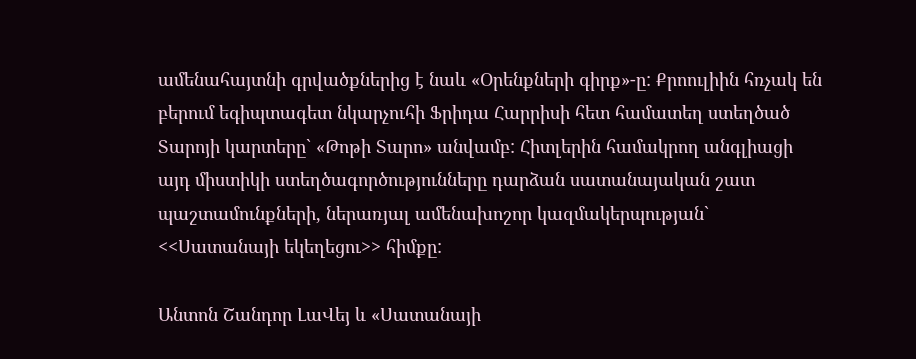ամենահայտնի գրվածքներից է նաև «Օրենքների գիրք»-ը: Քրոուլիին հռչակ են բերում եգիպտագետ նկարչուհի Ֆրիդա Հարրիսի հետ համատեղ ստեղծած Տարոյի կարտերը` «Թոթի Տարո» անվամբ: Հիտլերին համակրող անգլիացի այդ միստիկի ստեղծագործությունները դարձան սատանայական շատ պաշտամունքների, ներառյալ ամենախոշոր կազմակերպության` <<Սատանայի եկեղեցու>> հիմքը:

Անտոն Շանդոր ԼաՎեյ և «Սատանայի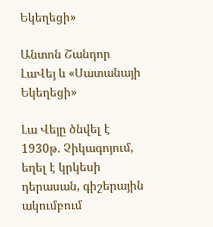Եկեղեցի»

Անտոն Շանդոր ԼաՎեյ և «Սատանայի Եկեղեցի»

Լա Վեյը ծնվել է 1930թ. Չիկագոյում,  եղել է կրկեսի դերասան, գիշերային ակումբում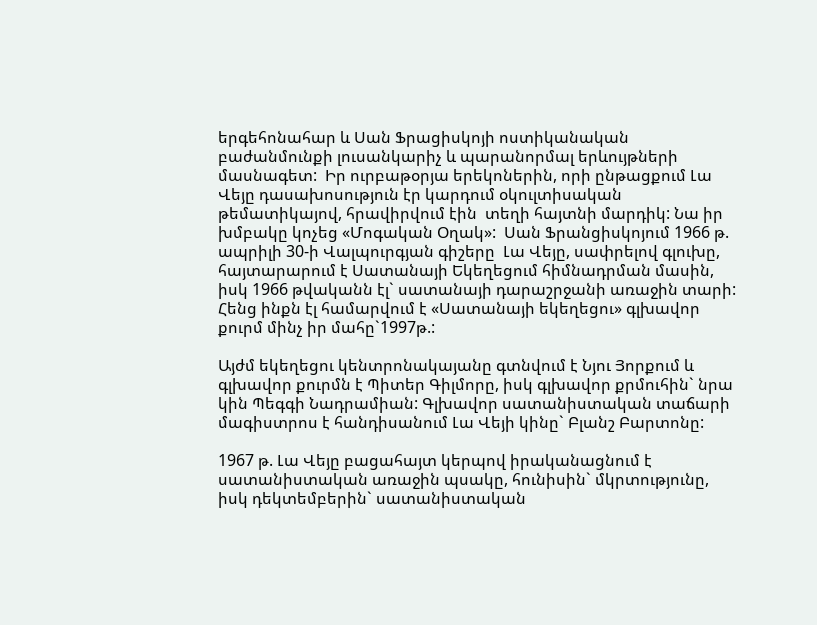երգեհոնահար և Սան Ֆրացիսկոյի ոստիկանական բաժանմունքի լուսանկարիչ և պարանորմալ երևույթների մասնագետ:  Իր ուրբաթօրյա երեկոներին, որի ընթացքում Լա Վեյը դասախոսություն էր կարդում օկուլտիսական թեմատիկայով, հրավիրվում էին  տեղի հայտնի մարդիկ: Նա իր խմբակը կոչեց «Մոգական Օղակ»:  Սան Ֆրանցիսկոյում 1966 թ. ապրիլի 30-ի Վալպուրգյան գիշերը  Լա Վեյը, սափրելով գլուխը, հայտարարում է Սատանայի Եկեղեցում հիմնադրման մասին, իսկ 1966 թվականն էլ` սատանայի դարաշրջանի առաջին տարի: Հենց ինքն էլ համարվում է «Սատանայի եկեղեցու» գլխավոր քուրմ մինչ իր մահը`1997թ.:

Այժմ եկեղեցու կենտրոնակայանը գտնվում է Նյու Յորքում և գլխավոր քուրմն է Պիտեր Գիլմորը, իսկ գլխավոր քրմուհին` նրա կին Պեգգի Նադրամիան: Գլխավոր սատանիստական տաճարի մագիստրոս է հանդիսանում Լա Վեյի կինը` Բլանշ Բարտոնը:

1967 թ. Լա Վեյը բացահայտ կերպով իրականացնում է սատանիստական առաջին պսակը, հունիսին` մկրտությունը, իսկ դեկտեմբերին` սատանիստական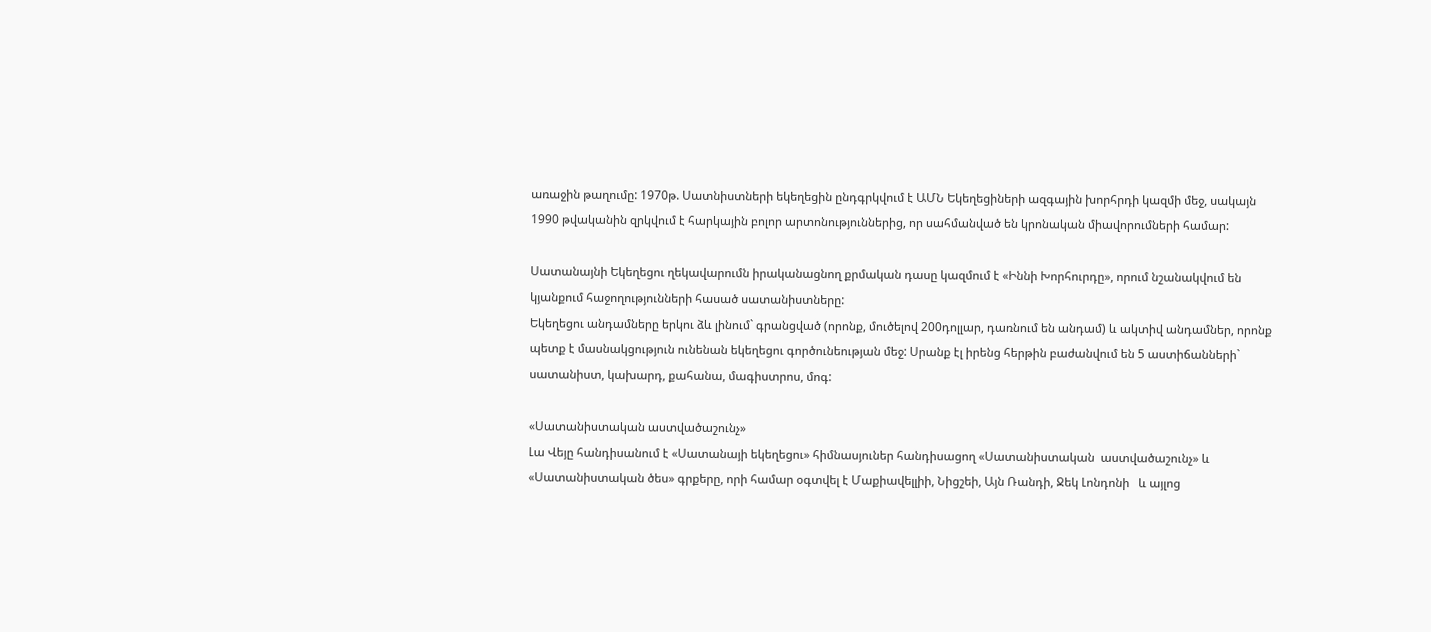առաջին թաղումը: 1970թ. Սատնիստների եկեղեցին ընդգրկվում է ԱՄՆ Եկեղեցիների ազգային խորհրդի կազմի մեջ, սակայն 1990 թվականին զրկվում է հարկային բոլոր արտոնություններից, որ սահմանված են կրոնական միավորումների համար:

Սատանայնի Եկեղեցու ղեկավարումն իրականացնող քրմական դասը կազմում է «Իննի Խորհուրդը», որում նշանակվում են կյանքում հաջողությունների հասած սատանիստները:
Եկեղեցու անդամները երկու ձև լինում` գրանցված (որոնք, մուծելով 200դոլլար, դառնում են անդամ) և ակտիվ անդամներ, որոնք պետք է մասնակցություն ունենան եկեղեցու գործունեության մեջ: Սրանք էլ իրենց հերթին բաժանվում են 5 աստիճանների` սատանիստ, կախարդ, քահանա, մագիստրոս, մոգ:

«Սատանիստական աստվածաշունչ»
Լա Վեյը հանդիսանում է «Սատանայի եկեղեցու» հիմնասյուներ հանդիսացող «Սատանիստական  աստվածաշունչ» և «Սատանիստական ծես» գրքերը, որի համար օգտվել է Մաքիավելլիի, Նիցշեի, Այն Ռանդի, Ջեկ Լոնդոնի   և այլոց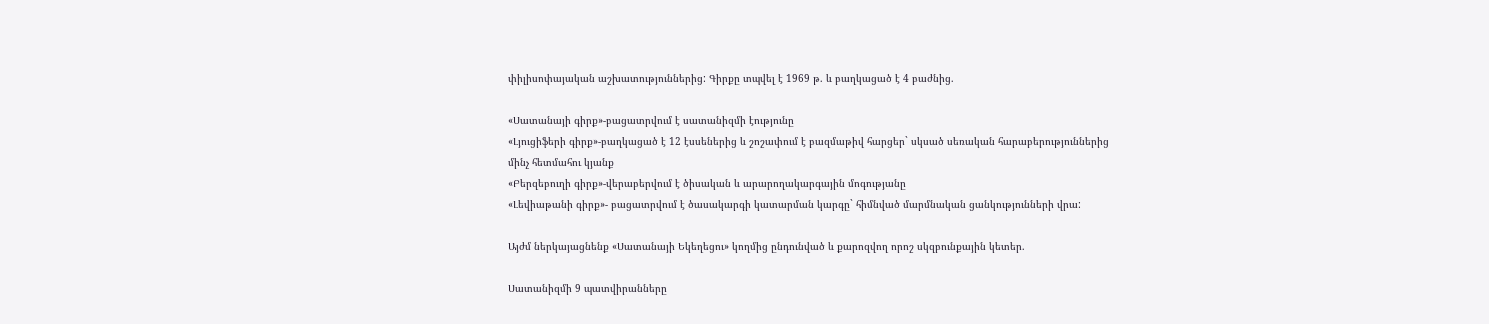փիլիսոփայական աշխատություններից: Գիրքը տպվել է 1969 թ. և բաղկացած է 4 բաժնից.

«Սատանայի գիրք»-բացատրվում է սատանիզմի էությունը
«Լյուցիֆերի գիրք»-բաղկացած է 12 էսսեներից և շոշափում է բազմաթիվ հարցեր` սկսած սեռական հարաբերություններից մինչ հետմահու կյանք
«Բերզեբուղի գիրք»-վերաբերվում է ծիսական և արարողակարգային մոգությանը
«Լեվիաթանի գիրք»- բացատրվում է ծասակարգի կատարման կարգը` հիմնված մարմնական ցանկությունների վրա:

Այժմ ներկայացնենք «Սատանայի Եկեղեցու» կողմից ընդունված և քարոզվող որոշ սկզբունքային կետեր.

Սատանիզմի 9 պատվիրանները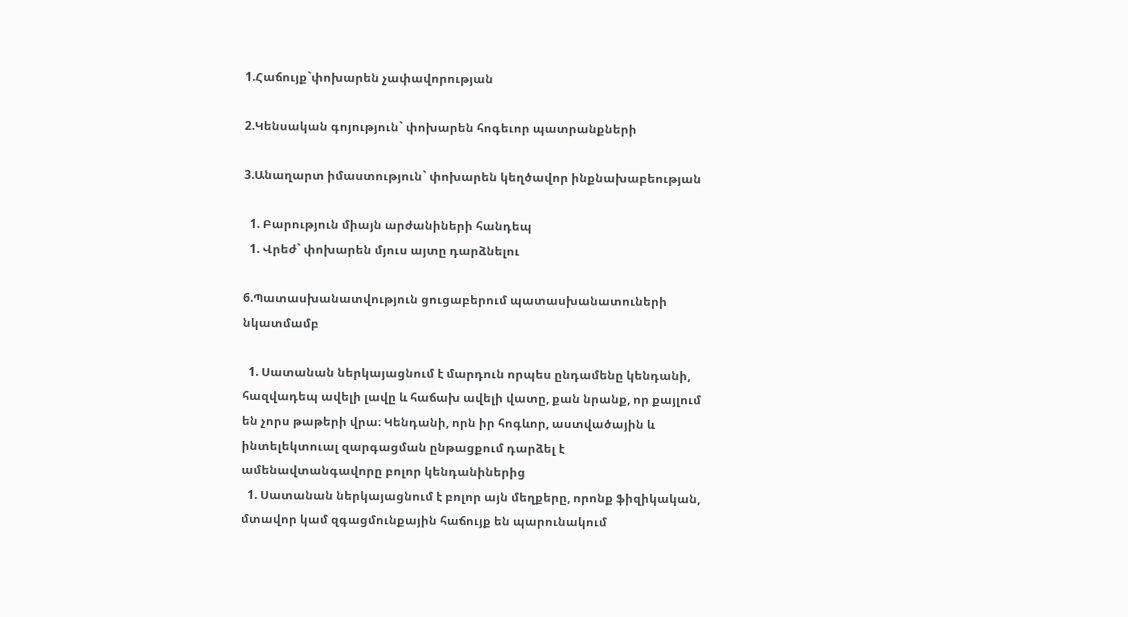1.Հաճույք`փոխարեն չափավորության

2.Կենսական գոյություն` փոխարեն հոգեւոր պատրանքների

3.Անաղարտ իմաստություն` փոխարեն կեղծավոր ինքնախաբեության

  1. Բարություն միայն արժանիների հանդեպ
  1. Վրեժ` փոխարեն մյուս այտը դարձնելու

6.Պատասխանատվություն ցուցաբերում պատասխանատուների նկատմամբ

  1. Սատանան ներկայացնում է մարդուն որպես ընդամենը կենդանի, հազվադեպ ավելի լավը և հաճախ ավելի վատը, քան նրանք, որ քայլում են չորս թաթերի վրա։ Կենդանի, որն իր հոգևոր, աստվածային և ինտելեկտուալ զարգացման ընթացքում դարձել է ամենավտանգավորը բոլոր կենդանիներից
  1. Սատանան ներկայացնում է բոլոր այն մեղքերը, որոնք ֆիզիկական, մտավոր կամ զգացմունքային հաճույք են պարունակում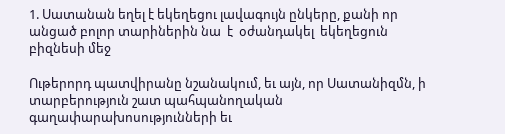1. Սատանան եղել է եկեղեցու լավագույն ընկերը, քանի որ անցած բոլոր տարիներին նա  է  օժանդակել  եկեղեցուն  բիզնեսի մեջ

Ութերորդ պատվիրանը նշանակում, եւ այն, որ Սատանիզմն, ի տարբերություն շատ պահպանողական գաղափարախոսությունների եւ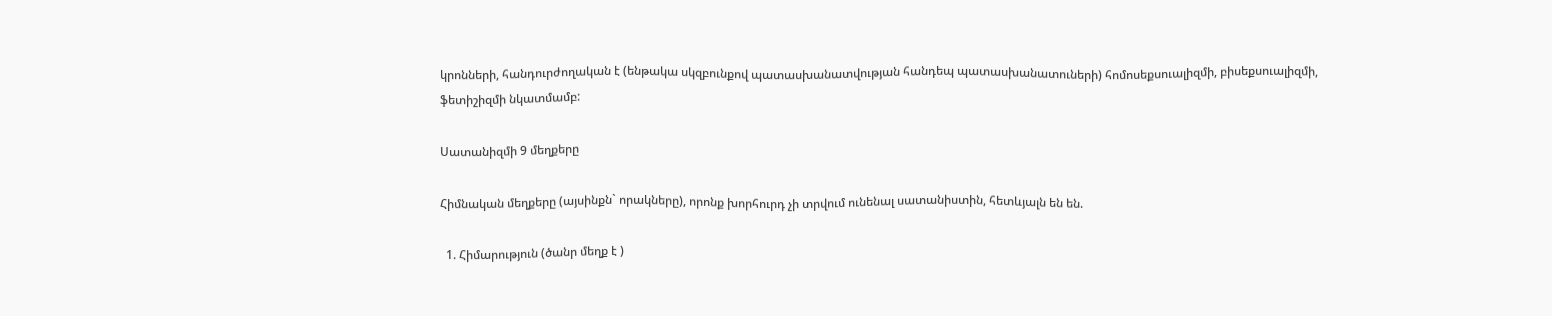կրոնների, հանդուրժողական է (ենթակա սկզբունքով պատասխանատվության հանդեպ պատասխանատուների) հոմոսեքսուալիզմի, բիսեքսուալիզմի, ֆետիշիզմի նկատմամբ:

Սատանիզմի 9 մեղքերը

Հիմնական մեղքերը (այսինքն` որակները), որոնք խորհուրդ չի տրվում ունենալ սատանիստին, հետևյալն են են.

  1. Հիմարություն (ծանր մեղք է )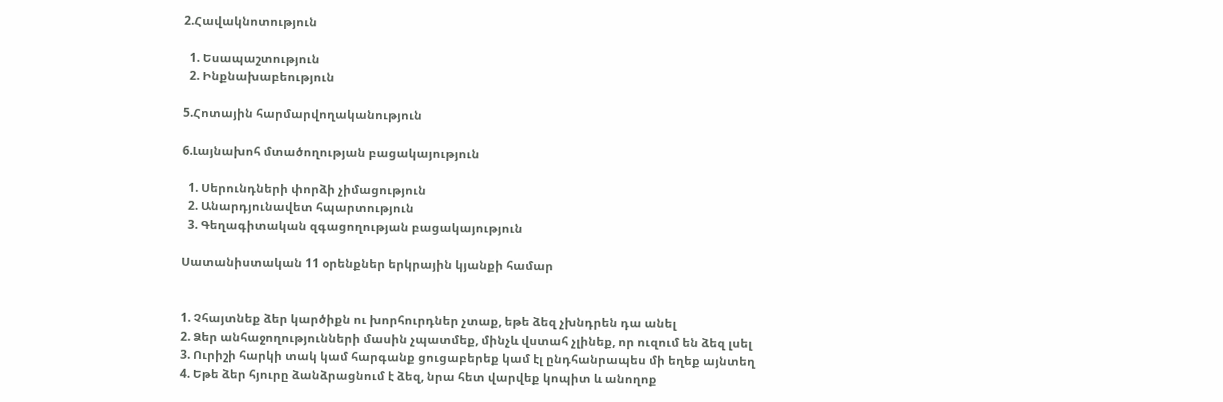2.Հավակնոտություն

  1. Եսապաշտություն
  2. Ինքնախաբեություն

5.Հոտային հարմարվողականություն

6.Լայնախոհ մտածողության բացակայություն

  1. Սերունդների փորձի չիմացություն
  2. Անարդյունավետ հպարտություն
  3. Գեղագիտական զգացողության բացակայություն

Սատանիստական 11 օրենքներ երկրային կյանքի համար


1. Չհայտնեք ձեր կարծիքն ու խորհուրդներ չտաք, եթե ձեզ չխնդրեն դա անել
2. Ձեր անհաջողությունների մասին չպատմեք, մինչև վստահ չլինեք, որ ուզում են ձեզ լսել
3. Ուրիշի հարկի տակ կամ հարգանք ցուցաբերեք կամ էլ ընդհանրապես մի եղեք այնտեղ
4. Եթե ձեր հյուրը ձանձրացնում է ձեզ, նրա հետ վարվեք կոպիտ և անողոք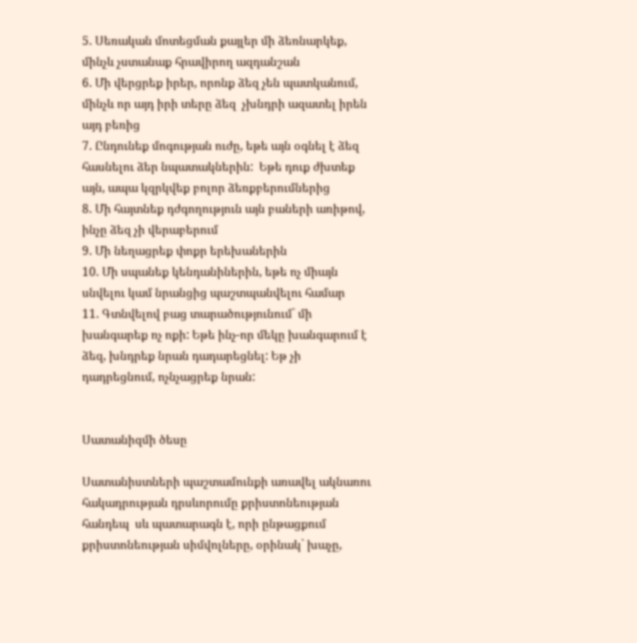5. Սեռական մոտեցման քայլեր մի ձեռնարկեք, մինչև չստանաք հրավիրող ազդանշան
6. Մի վերցրեք իրեր, որոնք ձեզ չեն պատկանում, մինչև որ այդ իրի տերը ձեզ  չխնդրի ազատել իրեն այդ բեռից
7. Ընդունեք մոգության ուժը, եթե այն օգնել է ձեզ հասնելու ձեր նպատակներին:  Եթե դուք ժխտեք այն, ապա կզրկվեք բոլոր ձեռքբերումներից
8. Մի հայտնեք դժգողություն այն բաների առիթով, ինչը ձեզ չի վերաբերում
9. Մի նեղացրեք փոքր երեխաներին
10. Մի սպանեք կենդանիներին, եթե ոչ միայն սնվելու կամ նրանցից պաշտպանվելու համար
11. Գտնվելով բաց տարածությունում` մի խանգարեք ոչ ոքի: Եթե ինչ-որ մեկը խանգարում է ձեզ, խնդրեք նրան դադարեցնել: Եթ չի դադրեցնում, ոչնչացրեք նրան:


Սատանիզմի ծեսը

Սատանիստների պաշտամունքի առավել ակնառու հակադրության դրսևորումը քրիստոնեության հանդեպ  սև պատարագն է, որի ընթացքում քրիստոնեության սիմվոլները, օրինակ` խաչը,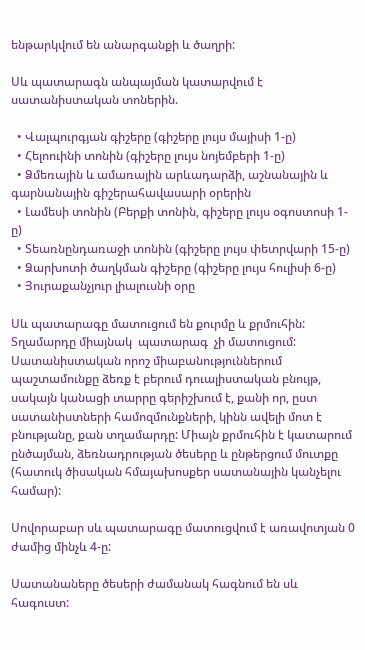ենթարկվում են անարգանքի և ծաղրի:

Սև պատարագն անպայման կատարվում է սատանիստական տոներին.

  • Վալպուրգյան գիշերը (գիշերը լույս մայիսի 1-ը)
  • Հելոուինի տոնին (գիշերը լույս նոյեմբերի 1-ը)
  • Ձմեռային և ամառային արևադարձի, աշնանային և գարնանային գիշերահավասարի օրերին
  • Լամեսի տոնին (Բերքի տոնին, գիշերը լույս օգոստոսի 1-ը)
  • Տեառնընդառաջի տոնին (գիշերը լույս փետրվարի 15-ը)
  • Ձարխոտի ծաղկման գիշերը (գիշերը լույս հուլիսի 6-ը)
  • Յուրաքանչյուր լիալուսնի օրը

Սև պատարագը մատուցում են քուրմը և քրմուհին: Տղամարդը միայնակ  պատարագ  չի մատուցում: Սատանիստական որոշ միաբանություններում պաշտամունքը ձեռք է բերում դուալիստական բնույթ, սակայն կանացի տարրը գերիշխում է, քանի որ, ըստ սատանիստների համոզմունքների, կինն ավելի մոտ է բնությանը, քան տղամարդը: Միայն քրմուհին է կատարում ընծայման, ձեռնադրության ծեսերը և ընթերցում մուտքը (հատուկ ծիսական հմայախոսքեր սատանային կանչելու համար):

Սովորաբար սև պատարագը մատուցվում է առավոտյան 0 ժամից մինչև 4-ը:

Սատանաները ծեսերի ժամանակ հագնում են սև հագուստ: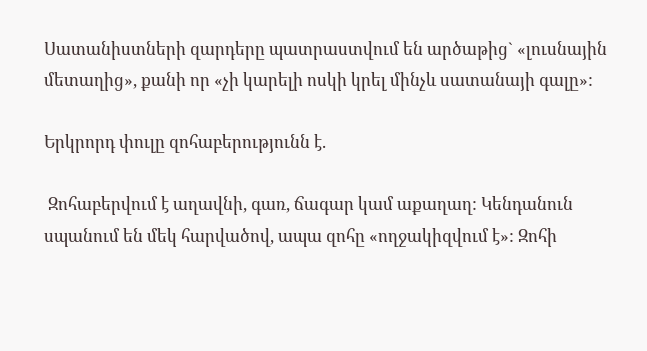Սատանիստների զարդերը պատրաստվում են արծաթից` «լուսնային մետաղից», քանի որ «չի կարելի ոսկի կրել մինչև սատանայի գալը»:

Երկրորդ փուլը զոհաբերությունն է.

 Զոհաբերվում է աղավնի, գառ, ճագար կամ աքաղաղ: Կենդանուն սպանում են մեկ հարվածով, ապա զոհը «ողջակիզվում է»: Զոհի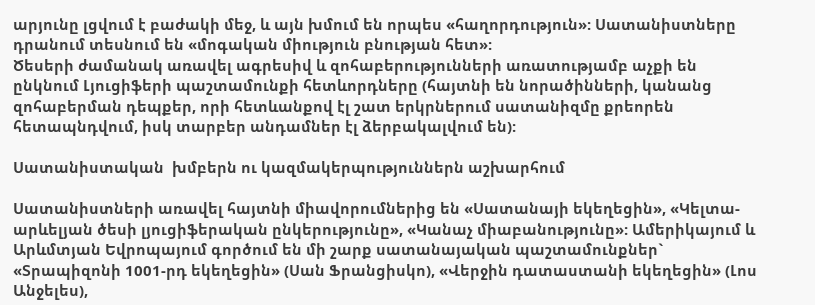արյունը լցվում է բաժակի մեջ, և այն խմում են որպես «հաղորդություն»: Սատանիստները դրանում տեսնում են «մոգական միություն բնության հետ»:
Ծեսերի ժամանակ առավել ագրեսիվ և զոհաբերությունների առատությամբ աչքի են ընկնում Լյուցիֆերի պաշտամունքի հետևորդները (հայտնի են նորածինների, կանանց զոհաբերման դեպքեր, որի հետևանքով էլ շատ երկրներում սատանիզմը քրեորեն հետապնդվում, իսկ տարբեր անդամներ էլ ձերբակալվում են):

Սատանիստական  խմբերն ու կազմակերպություններն աշխարհում

Սատանիստների առավել հայտնի միավորումներից են «Սատանայի եկեղեցին», «Կելտա-արևելյան ծեսի լյուցիֆերական ընկերությունը», «Կանաչ միաբանությունը»: Ամերիկայում և Արևմտյան Եվրոպայում գործում են մի շարք սատանայական պաշտամունքներ` «Տրապիզոնի 1001-րդ եկեղեցին» (Սան Ֆրանցիսկո), «Վերջին դատաստանի եկեղեցին» (Լոս Անջելես),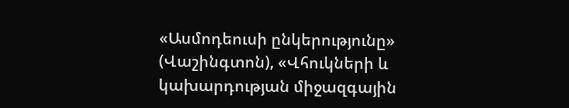«Ասմոդեուսի ընկերությունը» (Վաշինգտոն), «Վհուկների և կախարդության միջազգային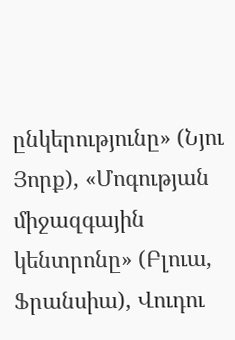ընկերությունը» (Նյու Յորք), «Մոգության միջազգային կենտրոնը» (Բլուա, Ֆրանսիա), Վուդու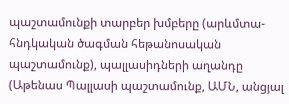պաշտամունքի տարբեր խմբերը (արևմտա-հնդկական ծագման հեթանոսական պաշտամունք), պալլասիդների աղանդը (Աթենաս Պալլասի պաշտամունք, ԱՄՆ, անցյալ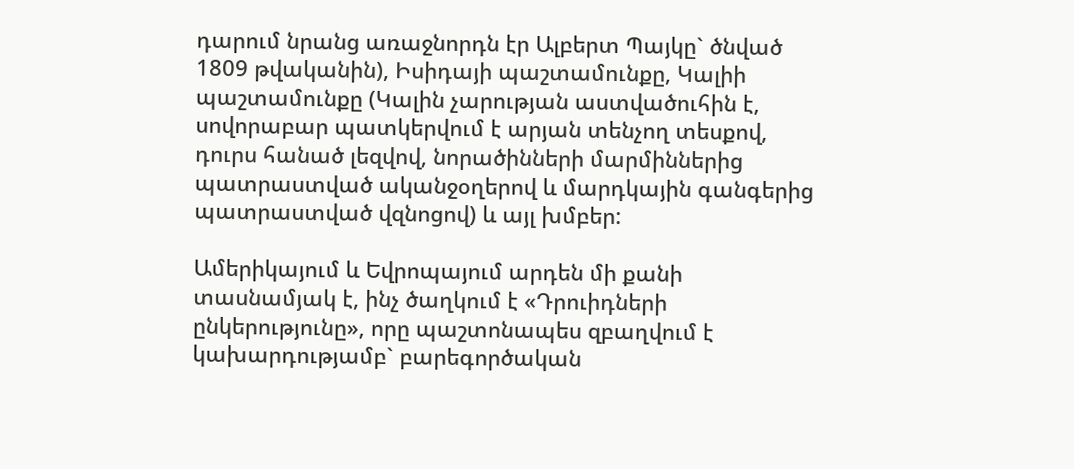դարում նրանց առաջնորդն էր Ալբերտ Պայկը` ծնված 1809 թվականին), Իսիդայի պաշտամունքը, Կալիի պաշտամունքը (Կալին չարության աստվածուհին է, սովորաբար պատկերվում է արյան տենչող տեսքով, դուրս հանած լեզվով, նորածինների մարմիններից պատրաստված ականջօղերով և մարդկային գանգերից պատրաստված վզնոցով) և այլ խմբեր:

Ամերիկայում և Եվրոպայում արդեն մի քանի տասնամյակ է, ինչ ծաղկում է «Դրուիդների ընկերությունը», որը պաշտոնապես զբաղվում է կախարդությամբ` բարեգործական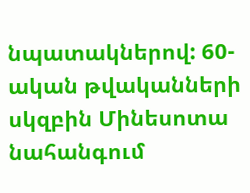նպատակներով: 60-ական թվականների սկզբին Մինեսոտա նահանգում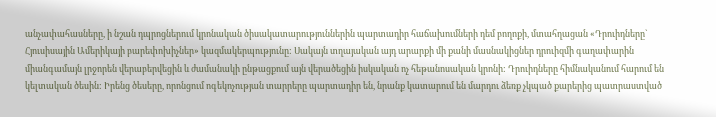անչափահասները, ի նշան դպրոցներում կրոնական ծիսակատարություններին պարտադիր հաճախումների դեմ բողոքի, մտահղացան «Դրուիդները` Հյուսիսային Ամերիկայի բարեփոխիչներ» կազմակերպությունը: Սակայն տղայական այդ արարքի մի քանի մասնակիցներ դրուիզմի գաղափարին միանգամայն լրջորեն վերաբերվեցին և ժամանակի ընթացքում այն վերածեցին իսկական ոչ հեթանոսական կրոնի: Դրուիդները հիմնականում հարում են կելտական ծեսին: Իրենց ծեսերը, որոնցում ոգեկոչության տարրերը պարտադիր են, նրանք կատարում են մարդու ձեռք չկպած քարերից պատրաստված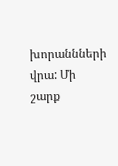խորաննների վրա: Մի շարք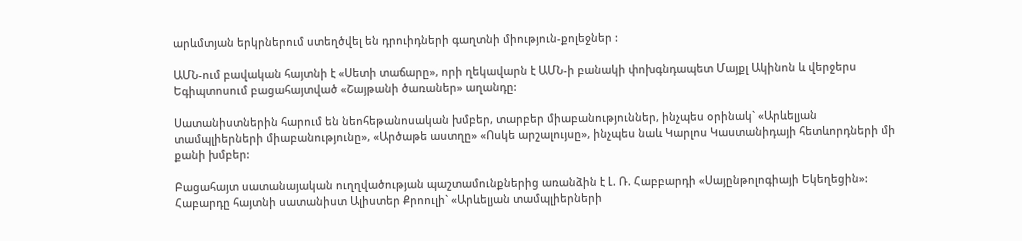արևմտյան երկրներում ստեղծվել են դրուիդների գաղտնի միություն-քոլեջներ :

ԱՄՆ-ում բավական հայտնի է «Սետի տաճարը», որի ղեկավարն է ԱՄՆ-ի բանակի փոխգնդապետ Մայքլ Ակինոն և վերջերս Եգիպտոսում բացահայտված «Շայթանի ծառաներ» աղանդը:

Սատանիստներին հարում են նեոհեթանոսական խմբեր, տարբեր միաբանություններ, ինչպես օրինակ` «Արևելյան տամպլիերների միաբանությունը», «Արծաթե աստղը» «Ոսկե արշալույսը», ինչպես նաև Կարլոս Կաստանիդայի հետևորդների մի քանի խմբեր:

Բացահայտ սատանայական ուղղվածության պաշտամունքներից առանձին է Լ. Ռ. Հաբբարդի «Սայընթոլոգիայի Եկեղեցին»: Հաբարդը հայտնի սատանիստ Ալիստեր Քրոուլի` «Արևելյան տամպլիերների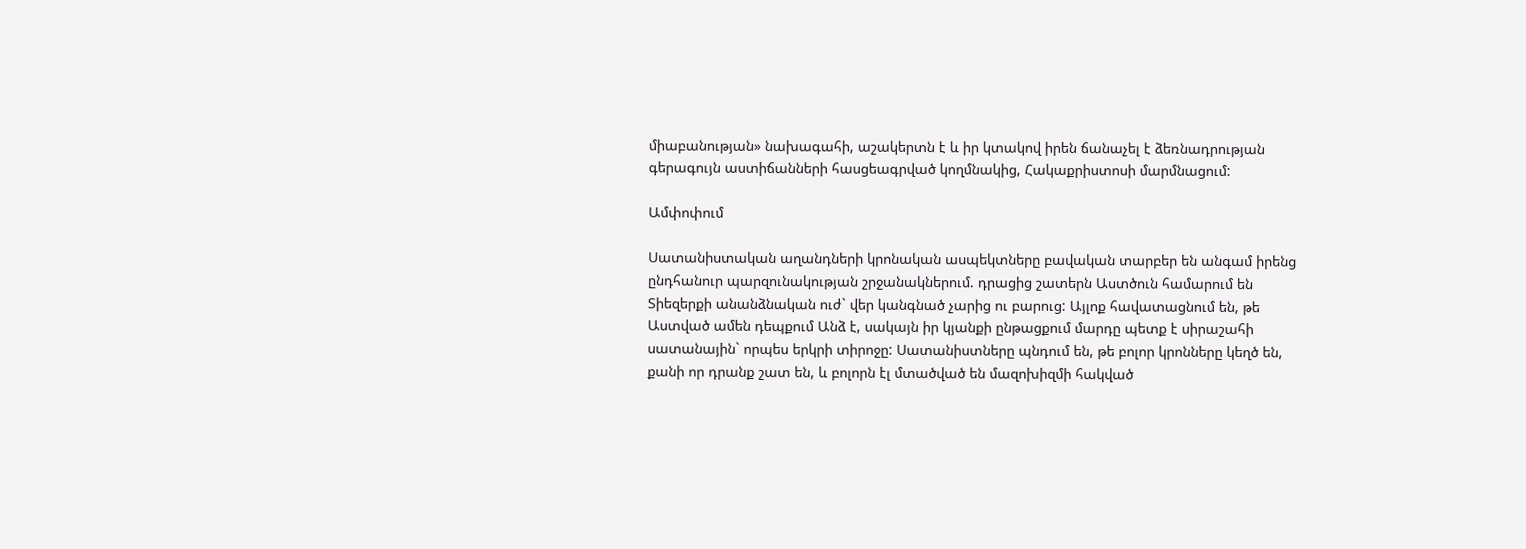միաբանության» նախագահի, աշակերտն է և իր կտակով իրեն ճանաչել է ձեռնադրության գերագույն աստիճանների հասցեագրված կողմնակից, Հակաքրիստոսի մարմնացում:

Ամփոփում

Սատանիստական աղանդների կրոնական ասպեկտները բավական տարբեր են անգամ իրենց ընդհանուր պարզունակության շրջանակներում. դրացից շատերն Աստծուն համարում են Տիեզերքի անանձնական ուժ` վեր կանգնած չարից ու բարուց: Այլոք հավատացնում են, թե Աստված ամեն դեպքում Անձ է, սակայն իր կյանքի ընթացքում մարդը պետք է սիրաշահի սատանային` որպես երկրի տիրոջը: Սատանիստները պնդում են, թե բոլոր կրոնները կեղծ են, քանի որ դրանք շատ են, և բոլորն էլ մտածված են մազոխիզմի հակված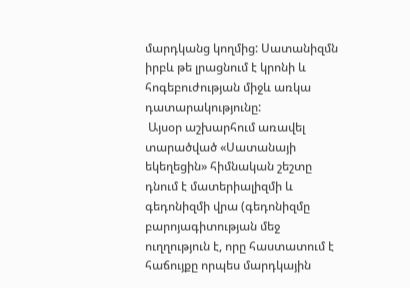մարդկանց կողմից: Սատանիզմն իրբև թե լրացնում է կրոնի և հոգեբուժության միջև առկա  դատարակությունը:
 Այսօր աշխարհում առավել տարածված «Սատանայի եկեղեցին» հիմնական շեշտը դնում է մատերիալիզմի և գեդոնիզմի վրա (գեդոնիզմը բարոյագիտության մեջ ուղղություն է, որը հաստատում է հաճույքը որպես մարդկային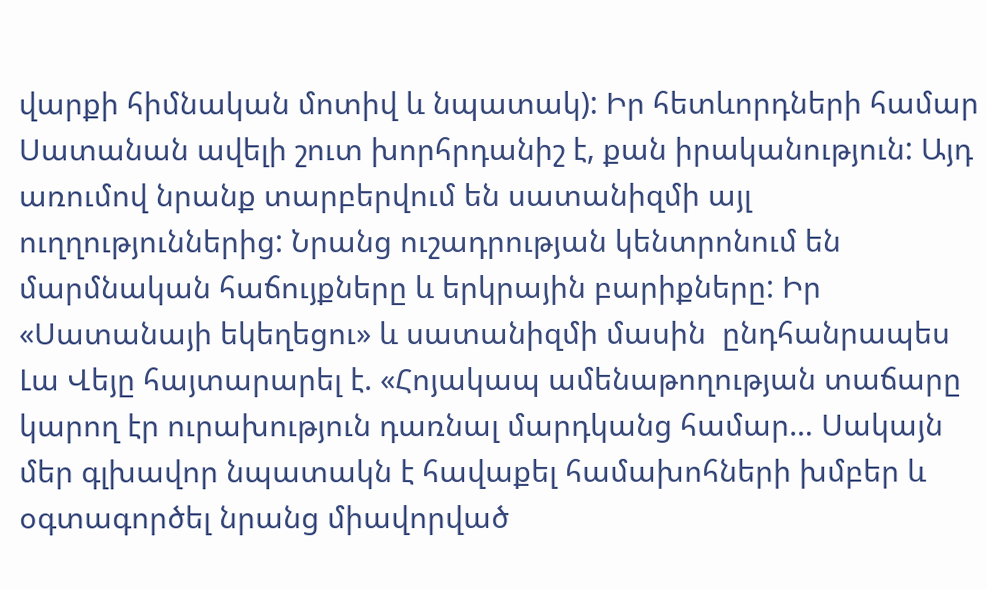վարքի հիմնական մոտիվ և նպատակ): Իր հետևորդների համար Սատանան ավելի շուտ խորհրդանիշ է, քան իրականություն: Այդ առումով նրանք տարբերվում են սատանիզմի այլ ուղղություններից: Նրանց ուշադրության կենտրոնում են մարմնական հաճույքները և երկրային բարիքները: Իր «Սատանայի եկեղեցու» և սատանիզմի մասին  ընդհանրապես Լա Վեյը հայտարարել է. «Հոյակապ ամենաթողության տաճարը կարող էր ուրախություն դառնալ մարդկանց համար… Սակայն մեր գլխավոր նպատակն է հավաքել համախոհների խմբեր և օգտագործել նրանց միավորված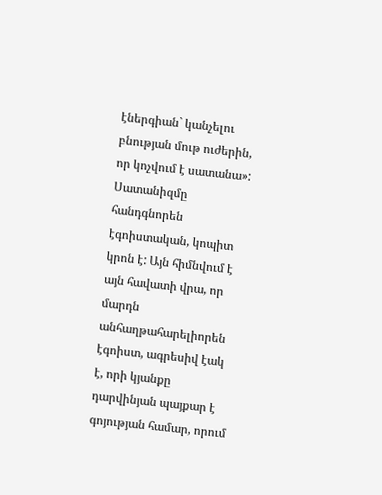էներգիան` կանչելու բնության մութ ուժերին, որ կոչվում է սատանա»: Սատանիզմը հանդգնորեն էգոիստական, կոպիտ կրոն է: Այն հիմնվում է այն հավատի վրա, որ մարդն անհաղթահարելիորեն  էգոիստ, ագրեսիվ էակ է, որի կյանքը դարվինյան պայքար է գոյության համար, որում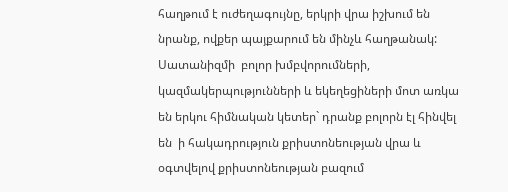հաղթում է ուժեղագույնը, երկրի վրա իշխում են նրանք, ովքեր պայքարում են մինչև հաղթանակ:
Սատանիզմի  բոլոր խմբվորումների, կազմակերպությունների և եկեղեցիների մոտ առկա են երկու հիմնական կետեր` դրանք բոլորն էլ հինվել են  ի հակադրություն քրիստոնեության վրա և օգտվելով քրիստոնեության բազում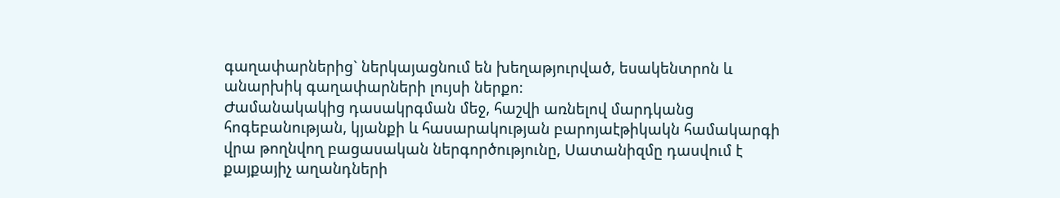գաղափարներից` ներկայացնում են խեղաթյուրված, եսակենտրոն և անարխիկ գաղափարների լույսի ներքո:
Ժամանակակից դասակրգման մեջ, հաշվի առնելով մարդկանց հոգեբանության, կյանքի և հասարակության բարոյաէթիկակն համակարգի վրա թողնվող բացասական ներգործությունը, Սատանիզմը դասվում է քայքայիչ աղանդների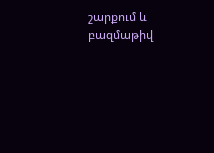շարքում և բազմաթիվ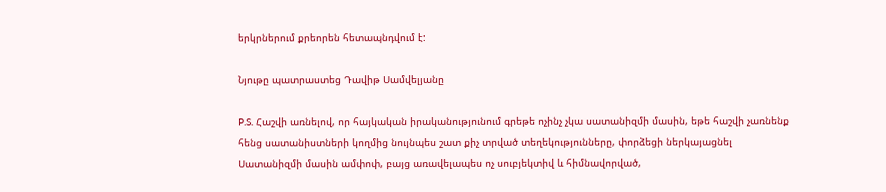երկրներում քրեորեն հետապնդվում է:

Նյութը պատրաստեց Դավիթ Սամվելյանը

P.S. Հաշվի առնելով, որ հայկական իրականությունում գրեթե ոչինչ չկա սատանիզմի մասին, եթե հաշվի չառնենք հենց սատանիստների կողմից նույնպես շատ քիչ տրված տեղեկությունները, փորձեցի ներկայացնել Սատանիզմի մասին ամփոփ, բայց առավելապես ոչ սուբյեկտիվ և հիմնավորված,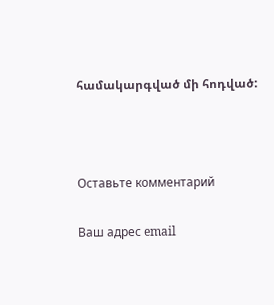համակարգված մի հոդված:



Оставьте комментарий

Ваш адрес email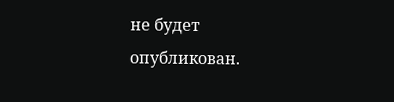не будет опубликован.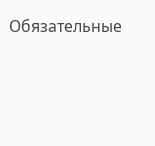Обязательные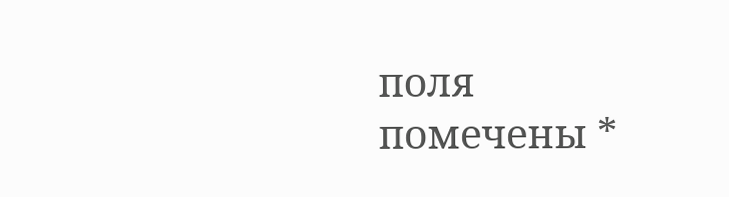поля помечены *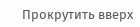Прокрутить вверх